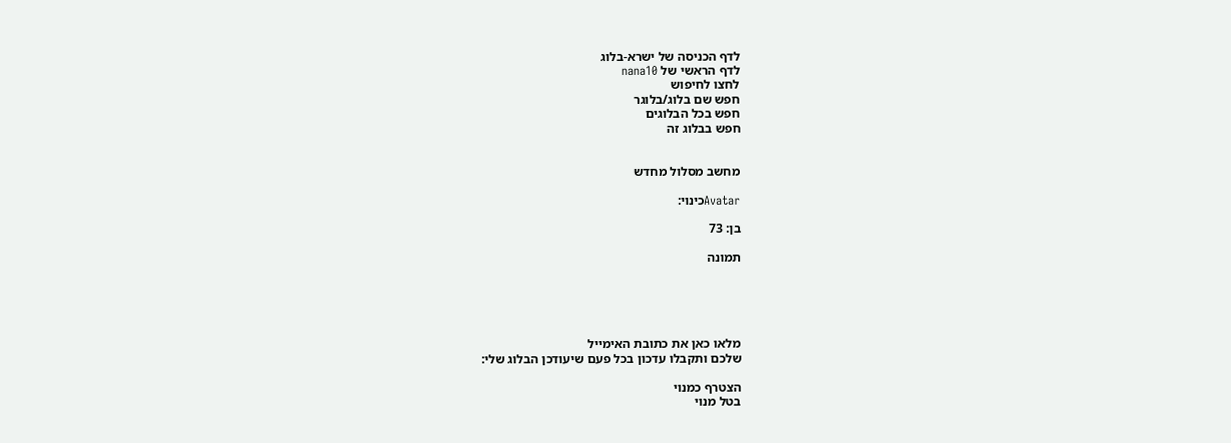לדף הכניסה של ישרא-בלוג
לדף הראשי של nana10
לחצו לחיפוש
חפש שם בלוג/בלוגר
חפש בכל הבלוגים
חפש בבלוג זה


מחשב מסלול מחדש

Avatarכינוי:

בן: 73

תמונה





מלאו כאן את כתובת האימייל
שלכם ותקבלו עדכון בכל פעם שיעודכן הבלוג שלי:

הצטרף כמנוי
בטל מנוי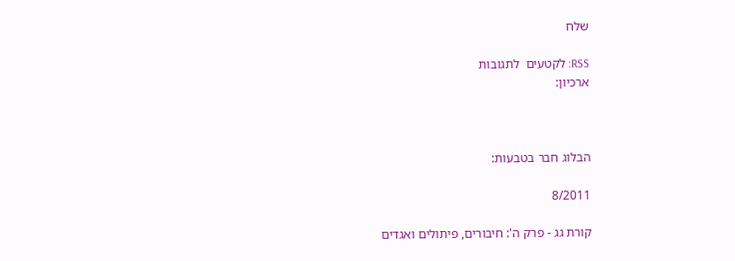שלח

RSS: לקטעים  לתגובות
ארכיון:



הבלוג חבר בטבעות:

8/2011

קורת גג - פרק ה': חיבורים, פיתולים ואגדים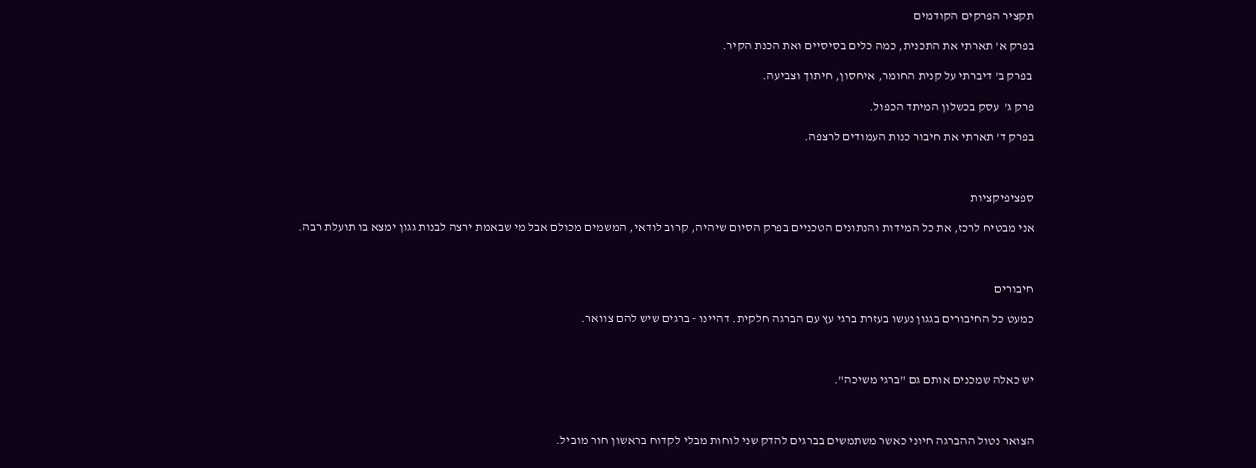תקציר הפרקים הקודמים

בפרק א' תארתי את התכנית, כמה כלים בסיסיים ואת הכנת הקיר.

 בפרק ב' דיברתי על קנית החומר, איחסון, חיתוך וצביעה.

פרק ג'  עסק בכשלון המיתד הכפול.

בפרק ד' תארתי את חיבור כנות העמודים לרצפה.



ספציפיקציות

אני מבטיח לרכז, את כל המידות והנתונים הטכניים בפרק הסיום שיהיה, קרוב לודאי, המשמים מכולם אבל מי שבאמת ירצה לבנות גגון ימצא בו תועלת רבה.



חיבורים

כמעט כל החיבורים בגגון נעשו בעזרת ברגי עץ עם הברגה חלקית. דהיינו - ברגים שיש להם צוואר.



יש כאלה שמכנים אותם גם "ברגי משיכה".



הצואר נטול ההברגה חיוני כאשר משתמשים בברגים להדק שני לוחות מבלי לקדוח בראשון חור מוביל.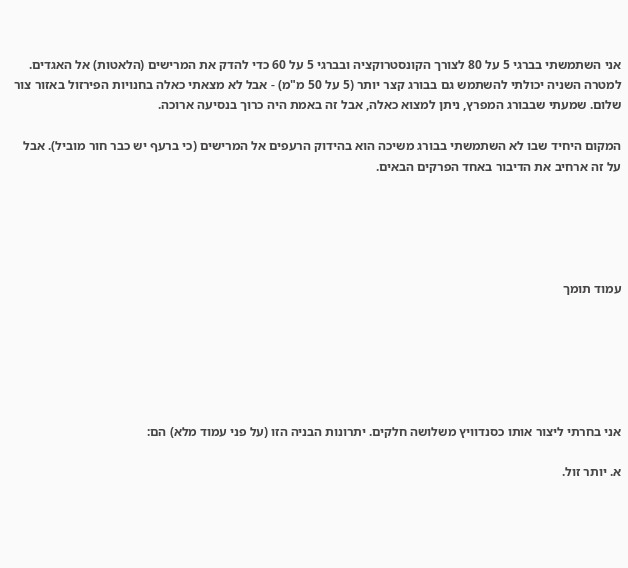אני השתמשתי בברגי 5 על 80 לצורך הקונסטרוקציה ובברגי 5 על 60 כדי להדק את המרישים (הלאטות) אל האגדים. למטרה השניה יכולתי להשתמש גם בבורג קצר יותר (5 על 50 מ"מ) - אבל לא מצאתי כאלה בחנויות הפירזול באזור צור שלום. שמעתי שבבורג המפרץ, ניתן למצוא כאלה, אבל זה באמת היה כרוך בנסיעה ארוכה.

המקום היחיד שבו לא השתמשתי בבורג משיכה הוא בהידוק הרעפים אל המרישים (כי ברעף יש כבר חור מוביל). אבל על זה ארחיב את הדיבור באחד הפרקים הבאים.





עמוד תומך






אני בחרתי ליצור אותו כסנדוויץ משלושה חלקים. יתרונות הבניה הזו (על פני עמוד מלא) הם:

א. יותר זול.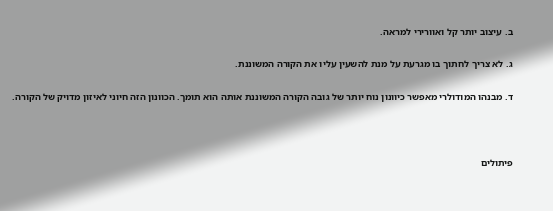ב. עיצוב יותר קל ואוורירי למראה.

ג. לא צריך לחתוך בו מגרעת על מנת להשעין עליו את הקורה המשוננת.

ד. מבנהו המודולרי מאפשר כיוונון נוח יותר של גובה הקורה המשוננת אותה הוא תומך. הכוונון הזה חיוני לאיזון מדויק של הקורה.



פיתולים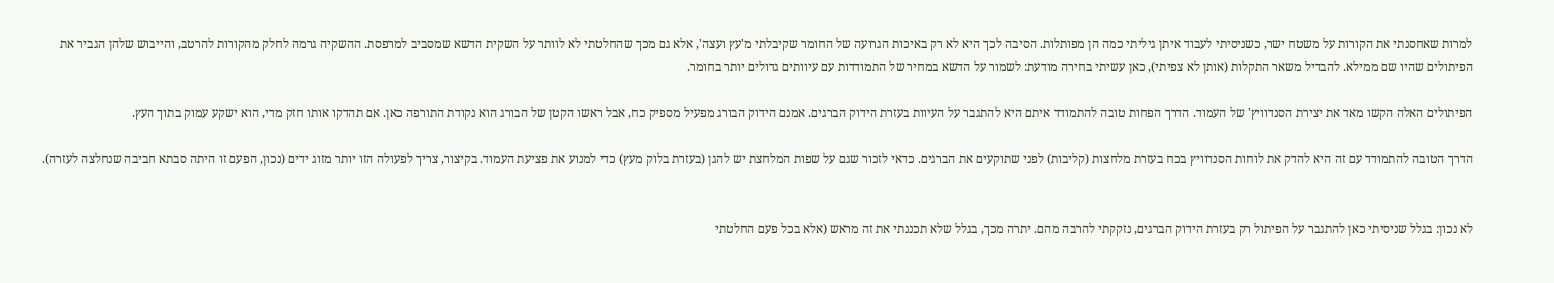למרות שאחסנתי את הקורות על משטח ישר, כשניסיתי לעבוד איתן גיליתי כמה הן מפותלות. הסיבה לכך היא לא רק באיכות הגרועה של החומר שקיבלתי מ'עץ ועצה', אלא גם מכך שהחלטתי לא לוותר על השקית הדשא שמסביב למרפסת. ההשקיה גרמה לחלק מהקורות להרטב, והייבוש שלהן הגביר את הפיתולים שהיו שם ממילא. להבדיל משאר התקלות (אותן לא צפיתי), כאן עשיתי בחירה מודעת: לשמור על הדשא במחיר של התמודדות עם עיוותים גדולים יותר בחומר.

הפיתולים האלה הקשו מאד את יצירת הסנדוויץ' של העמוד. הדרך הפחות טובה להתמודד איתם היא להתגבר על העיוות בעזרת הידוק הברגים. אמנם הידוק הבורג מפעיל מספיק כח, אבל ראשו הקטן של הבורג הוא נקודת התורפה כאן. אם תהדקו אותו חזק מדי, הוא ישקע עמוק בתוך העץ.

הדרך הטובה להתמודד עם זה היא להדק את לוחות הסנדוויץ בכח בעזרת מלחצות (קליבות) לפני שתוקעים את הברגים. כדאי לזכור שגם על שפות המלחצת יש להגן (בעזרת בלוק מעץ) כדי למנוע את פציעת העמוד. בקיצור, צריך לפעולה הזו יותר מזוג ידים (נכון, הפעם זו היתה סבתא חביבה שנחלצה לעזרה).


לא נכון: בגלל שניסיתי כאן להתגבר על הפיתול רק בעזרת הידוק הברגים, נזקקתי להרבה מהם. יתרה מכך, בגלל שלא תכננתי את זה מראש (אלא בכל פעם החלטתי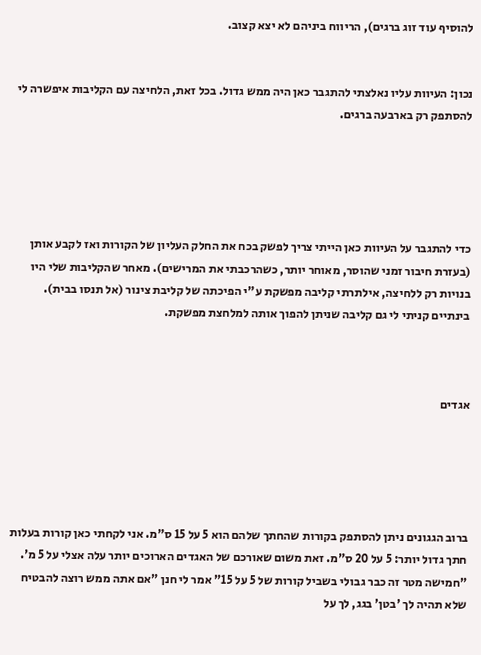להוסיף עוד זוג ברגים), הריווח ביניהם לא יצא קצוב.


נכון: העיוות עליו נאלצתי להתגבר כאן היה ממש גדול. בכל זאת, הלחיצה עם הקליבות איפשרה לי להסתפק רק בארבעה ברגים.





כדי להתגבר על העיוות כאן הייתי צריך לפשק בכח את החלק העליון של הקורות ואז לקבע אותן (בעזרת חיבור זמני שהוסר, מאוחר יותר, כשהרכבתי את המרישים). מאחר שהקליבות שלי היו בנויות רק ללחיצה, אילתרתי קליבה מפשקת ע"י הפיכתה של קליבת צינור (אל תנסו בבית). בינתיים קניתי לי גם קליבה שניתן להפוך אותה למלחצת מפשקת.



אגדים





ברוב הגגונים ניתן להסתפק בקורות שהחתך שלהם הוא 5 על 15 ס"מ. אני לקחתי כאן קורות בעלות חתך גדול יותר: 5 על 20 ס"מ. זאת משום שאורכם של האגדים הארוכים יותר עלה אצלי על 5 מ'. "חמישה מטר זה כבר גבולי בשביל קורות של 5 על 15" אמר לי חנן "אם אתה ממש רוצה להבטיח שלא תהיה לך 'בטן' בגג, לך על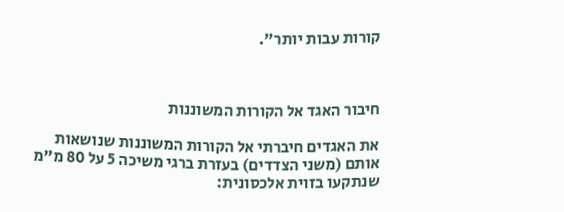קורות עבות יותר".



חיבור האגד אל הקורות המשוננות

את האגדים חיברתי אל הקורות המשוננות שנושאות אותם (משני הצדדים) בעזרת ברגי משיכה 5 על 80 מ"מ שנתקעו בזוית אלכסונית: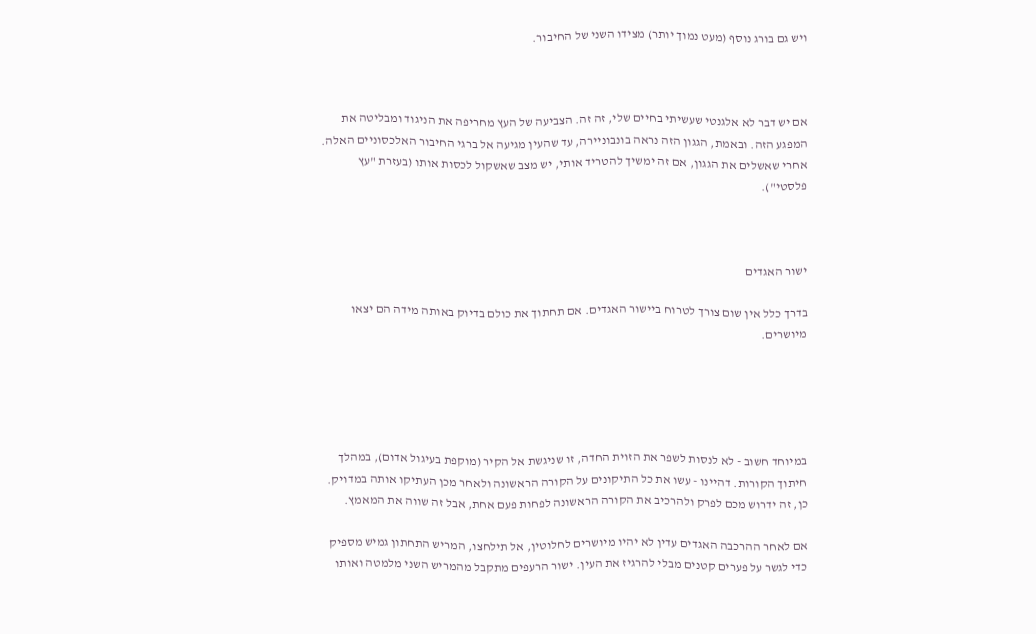ויש גם בורג נוסף (מעט נמוך יותר) מצידו השני של החיבור.



אם יש דבר לא אלגנטי שעשיתי בחיים שלי, זה זה. הצביעה של העץ מחריפה את הניגוד ומבליטה את המפגע הזה. ובאמת, הגגון הזה נראה בונבוניירה, עד שהעין מגיעה אל ברגי החיבור האלכסוניים האלה. אחרי שאשלים את הגגון, אם זה ימשיך להטריד אותי, יש מצב שאשקול לכסות אותו (בעזרת "עץ פלסטי").



ישור האגדים

בדרך כלל אין שום צורך לטרוח ביישור האגדים. אם תחתוך את כולם בדיוק באותה מידה הם יצאו מיושרים.





במיוחד חשוב - לא לנסות לשפר את הזוית החדה, זו שניגשת אל הקיר (מוקפת בעיגול אדום), במהלך חיתוך הקורות. דהיינו - עשו את כל התיקונים על הקורה הראשונה ולאחר מכן העתיקו אותה במדויק. כן, זה ידרוש מכם לפרק ולהרכיב את הקורה הראשונה לפחות פעם אחת, אבל זה שווה את המאמץ.

אם לאחר ההרכבה האגדים עדין לא יהיו מיושרים לחלוטין, אל תילחצו, המריש התחתון גמיש מספיק כדי לגשר על פערים קטנים מבלי להרגיז את העין. ישור הרעפים מתקבל מהמריש השני מלמטה ואותו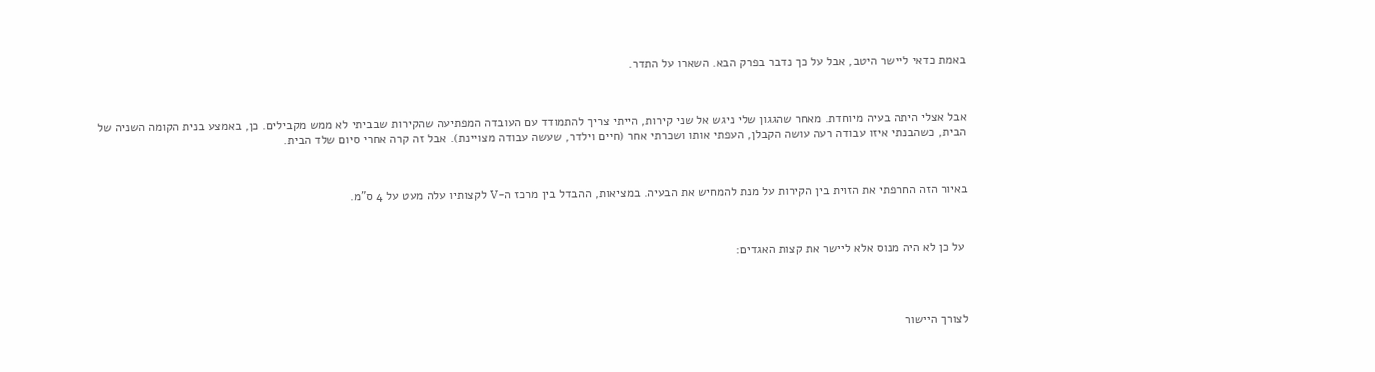באמת כדאי ליישר היטב, אבל על כך נדבר בפרק הבא. השארו על התדר.



אבל אצלי היתה בעיה מיוחדת. מאחר שהגגון שלי ניגש אל שני קירות, הייתי צריך להתמודד עם העובדה המפתיעה שהקירות שבביתי לא ממש מקבילים. כן, באמצע בנית הקומה השניה של הבית, כשהבנתי איזו עבודה רעה עושה הקבלן, העפתי אותו ושכרתי אחר (חיים וילדר, שעשה עבודה מצויינת). אבל זה קרה אחרי סיום שלד הבית.



באיור הזה החרפתי את הזוית בין הקירות על מנת להמחיש את הבעיה. במציאות, ההבדל בין מרכז ה-V לקצותיו עלה מעט על 4 ס"מ.



 על כן לא היה מנוס אלא ליישר את קצות האגדים:




לצורך היישור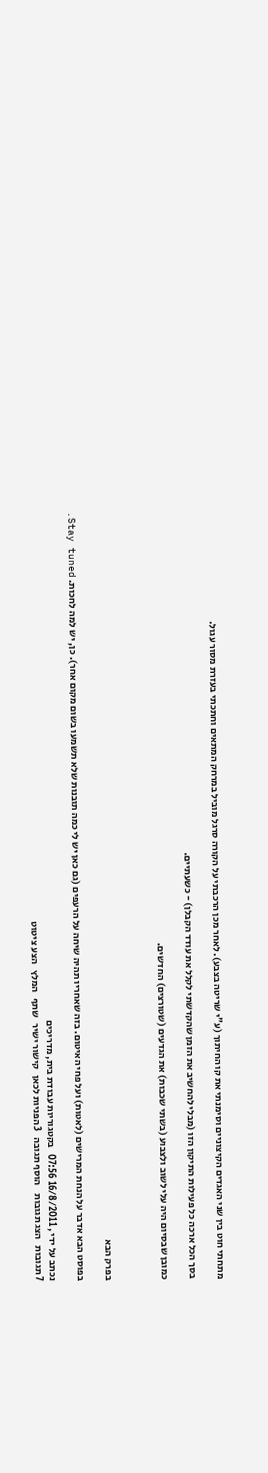מתחתי חוט בין שני האגדים הקיצוניים וסימנתי את קו החיתוך (ע"י שריטה בצבע). לאחר מכן הרכבתי על הקורה סרגל מוביל במרחק המתאים וחתכתי בעזרת מסור עגול.

בסך הכל ארכה כל פעילות התיקון הזו (מבלי להחשיב את הזמן שהקדשתי לקלל את עודד הקבלן) - כשעתיים.

כמובן שבסיום היה עלי לשוב ולצבוע (בשתי שכבות) את הגדעים (שטורצים) החדשים.



בפרק הבא

בפוסט הבא אדבר על הנחת המרישים (לאטות) ועל פחי האיטום. בזה שאחריו תהיה שיחה על הרעפים (גם כאן יש לי כמה תובנות שלא תשמעו בשום מקום אחר). כן, יש למה לחכות. Stay tuned.

נכתב על ידי , 16/8/2011 07:56   בקטגוריות עבודת בית, מדריכים
7 תגובות   הצג תגובות    הוסף תגובה   3 הפניות לכאן   קישור ישיר   שתף   המלץ   הצע ציטוט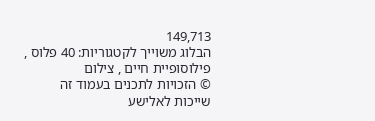149,713
הבלוג משוייך לקטגוריות: 40 פלוס , פילוסופיית חיים , צילום
© הזכויות לתכנים בעמוד זה שייכות לאלישע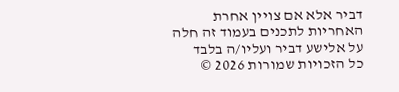דביר אלא אם צויין אחרת
האחריות לתכנים בעמוד זה חלה על אלישע דביר ועליו/ה בלבד
כל הזכויות שמורות 2026 ©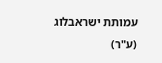עמותת ישראבלוג (ע"ר)